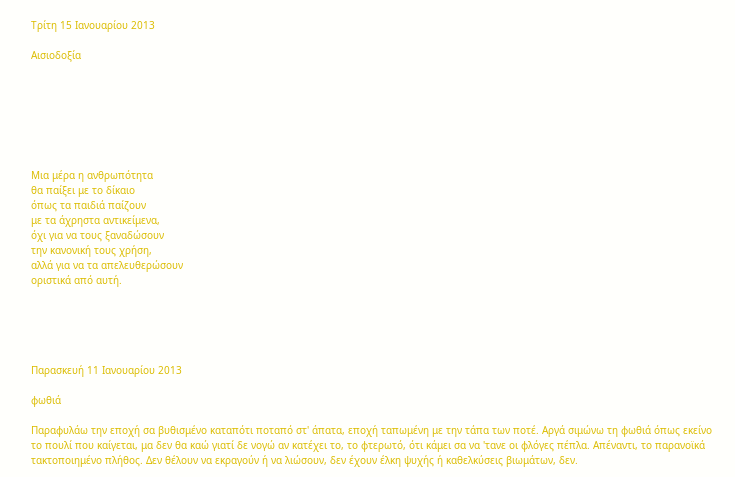Τρίτη 15 Ιανουαρίου 2013

Αισιοδοξία







Μια μέρα η ανθρωπότητα
θα παίξει με το δίκαιο
όπως τα παιδιά παίζουν
με τα άχρηστα αντικείμενα,
όχι για να τους ξαναδώσουν
την κανονική τους χρήση,
αλλά για να τα απελευθερώσουν
οριστικά από αυτή.





Παρασκευή 11 Ιανουαρίου 2013

φωθιά

Παραφυλάω την εποχή σα βυθισμένο καταπότι ποταπό στ' άπατα, εποχή ταπωμένη με την τάπα των ποτέ. Αργά σιμώνω τη φωθιά όπως εκείνο το πουλί που καίγεται, μα δεν θα καώ γιατί δε νογώ αν κατέχει το, το φτερωτό, ότι κάμει σα να 'τανε οι φλόγες πέπλα. Απέναντι, το παρανοϊκά τακτοποιημένο πλήθος. Δεν θέλουν να εκραγούν ή να λιώσουν, δεν έχουν έλκη ψυχής ή καθελκύσεις βιωμάτων, δεν.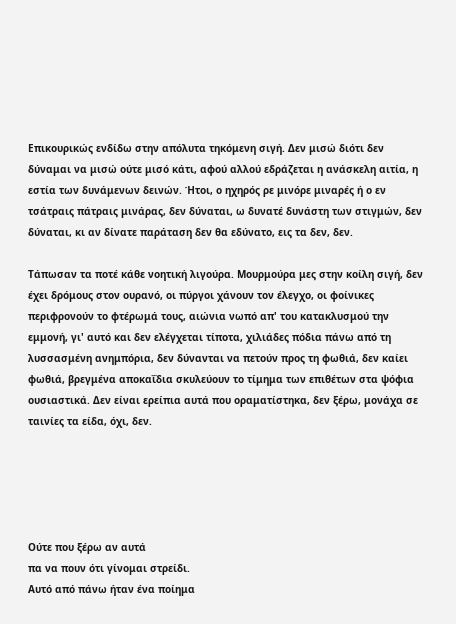Επικουρικώς ενδίδω στην απόλυτα τηκόμενη σιγή. Δεν μισώ διότι δεν δύναμαι να μισώ ούτε μισό κάτι, αφού αλλού εδράζεται η ανάσκελη αιτία, η εστία των δυνάμενων δεινών. Ήτοι, ο ηχηρός ρε μινόρε μιναρές ή ο εν τσάτραις πάτραις μινάρας, δεν δύναται, ω δυνατέ δυνάστη των στιγμών, δεν δύναται, κι αν δίνατε παράταση δεν θα εδύνατο, εις τα δεν, δεν.

Τάπωσαν τα ποτέ κάθε νοητική λιγούρα. Μουρμούρα μες στην κοίλη σιγή, δεν έχει δρόμους στον ουρανό, οι πύργοι χάνουν τον έλεγχο, οι φοίνικες περιφρονούν το φτέρωμά τους, αιώνια νωπό απ' του κατακλυσμού την εμμονή, γι' αυτό και δεν ελέγχεται τίποτα, χιλιάδες πόδια πάνω από τη λυσσασμένη ανημπόρια, δεν δύνανται να πετούν προς τη φωθιά, δεν καίει φωθιά, βρεγμένα αποκαΐδια σκυλεύουν το τίμημα των επιθέτων στα ψόφια ουσιαστικά. Δεν είναι ερείπια αυτά που οραματίστηκα, δεν ξέρω, μονάχα σε ταινίες τα είδα, όχι, δεν.





Ούτε που ξέρω αν αυτά
πα να πουν ότι γίνομαι στρείδι.
Αυτό από πάνω ήταν ένα ποίημα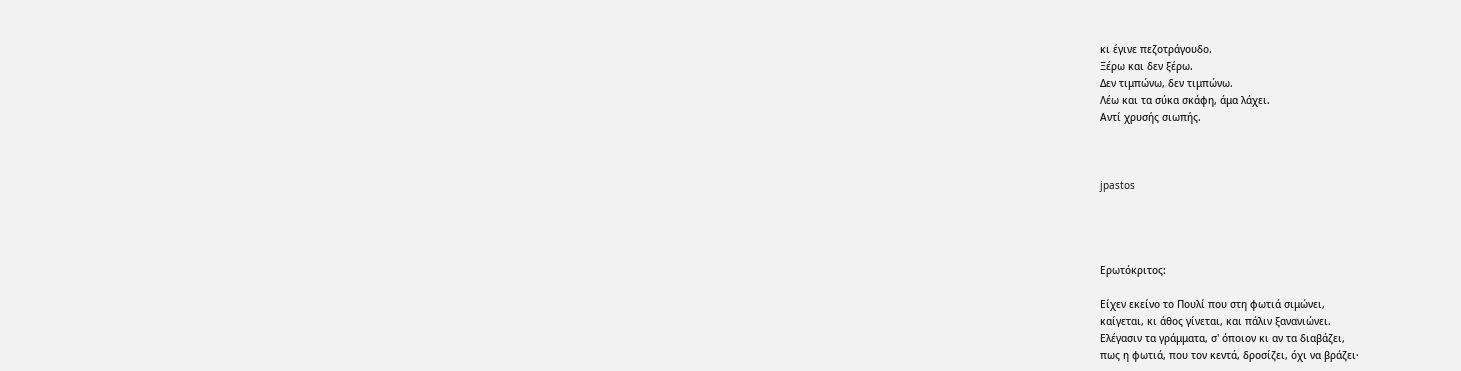κι έγινε πεζοτράγουδο.
Ξέρω και δεν ξέρω.
Δεν τιμπώνω, δεν τιμπώνω.
Λέω και τα σύκα σκάφη, άμα λάχει.
Αντί χρυσής σιωπής.



jpastos




Ερωτόκριτος:

Eίχεν εκείνο το Πουλί που στη φωτιά σιμώνει,
καίγεται, κι άθος γίνεται, και πάλιν ξανανιώνει.
Eλέγασιν τα γράμματα, σ' όποιον κι αν τα διαβάζει,
πως η φωτιά, που τον κεντά, δροσίζει, όχι να βράζει·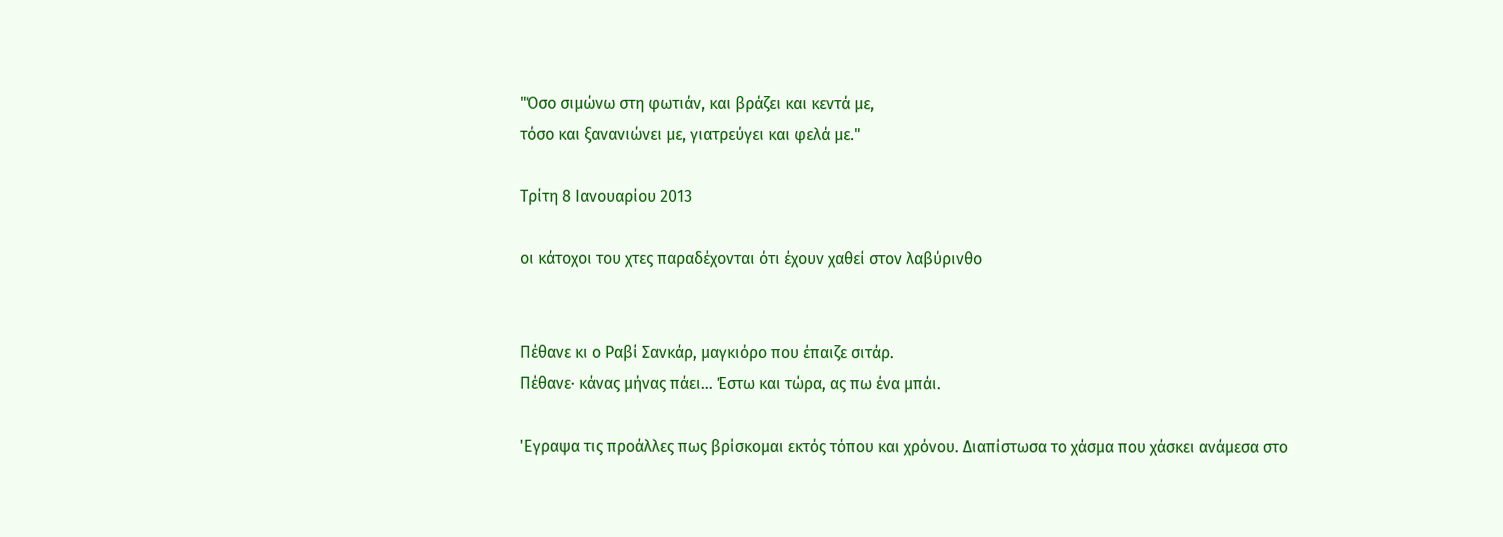"Όσο σιμώνω στη φωτιάν, και βράζει και κεντά με,
τόσο και ξανανιώνει με, γιατρεύγει και φελά με."

Τρίτη 8 Ιανουαρίου 2013

οι κάτοχοι του χτες παραδέχονται ότι έχουν χαθεί στον λαβύρινθο


Πέθανε κι ο Ραβί Σανκάρ, μαγκιόρο που έπαιζε σιτάρ.
Πέθανε· κάνας μήνας πάει... Έστω και τώρα, ας πω ένα μπάι.

'Εγραψα τις προάλλες πως βρίσκομαι εκτός τόπου και χρόνου. Διαπίστωσα το χάσμα που χάσκει ανάμεσα στο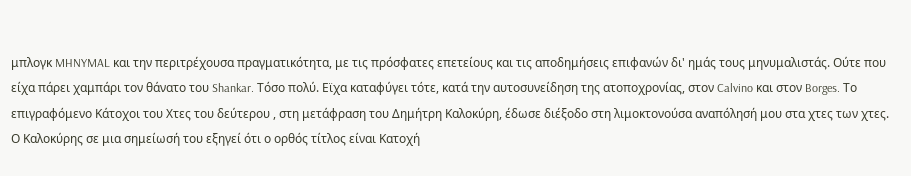μπλογκ MHNYMAL και την περιτρέχουσα πραγματικότητα, με τις πρόσφατες επετείους και τις αποδημήσεις επιφανών δι' ημάς τους μηνυμαλιστάς. Ούτε που είχα πάρει χαμπάρι τον θάνατο του Shankar. Τόσο πολύ. Εϊχα καταφύγει τότε, κατά την αυτοσυνείδηση της ατοποχρονίας, στον Calvino και στον Borges. Το επιγραφόμενο Κάτοχοι του Χτες του δεύτερου , στη μετάφραση του Δημήτρη Καλοκύρη, έδωσε διέξοδο στη λιμοκτονούσα αναπόλησή μου στα χτες των χτες. Ο Καλοκύρης σε μια σημείωσή του εξηγεί ότι ο ορθός τίτλος είναι Κατοχή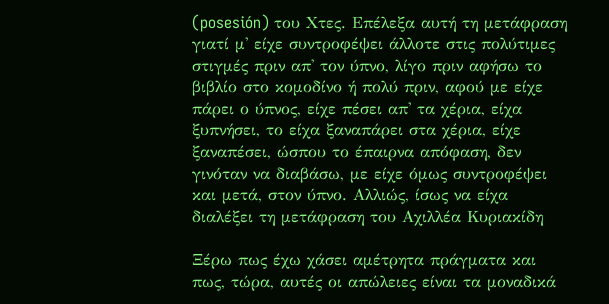(posesión) του Χτες. Επέλεξα αυτή τη μετάφραση γιατί μ' είχε συντροφέψει άλλοτε στις πολύτιμες στιγμές πριν απ' τον ύπνο, λίγο πριν αφήσω το βιβλίο στο κομοδίνο ή πολύ πριν, αφού με είχε πάρει ο ύπνος, είχε πέσει απ' τα χέρια, είχα ξυπνήσει, το είχα ξαναπάρει στα χέρια, είχε ξαναπέσει, ώσπου το έπαιρνα απόφαση, δεν γινόταν να διαβάσω, με είχε όμως συντροφέψει και μετά, στον ύπνο. Αλλιώς, ίσως να είχα διαλέξει τη μετάφραση του Αχιλλέα Κυριακίδη

Ξέρω πως έχω χάσει αμέτρητα πράγματα και πως, τώρα, αυτές οι απώλειες είναι τα μοναδικά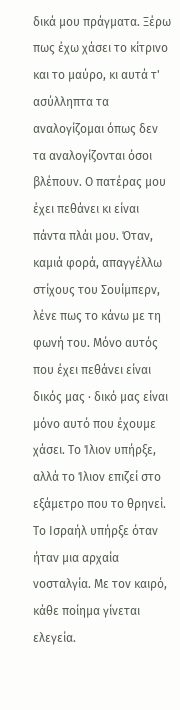δικά μου πράγματα. Ξέρω πως έχω χάσει το κίτρινο και το μαύρο, κι αυτά τ' ασύλληπτα τα αναλογίζομαι όπως δεν τα αναλογίζονται όσοι βλέπουν. Ο πατέρας μου έχει πεθάνει κι είναι πάντα πλάι μου. Όταν, καμιά φορά, απαγγέλλω στίχους του Σουίμπερν, λένε πως το κάνω με τη φωνή του. Μόνο αυτός που έχει πεθάνει είναι δικός μας · δικό μας είναι μόνο αυτό που έχουμε χάσει. Το Ίλιον υπήρξε, αλλά το Ίλιον επιζεί στο εξάμετρο που το θρηνεί. Το Ισραήλ υπήρξε όταν ήταν μια αρχαία νοσταλγία. Με τον καιρό, κάθε ποίημα γίνεται ελεγεία.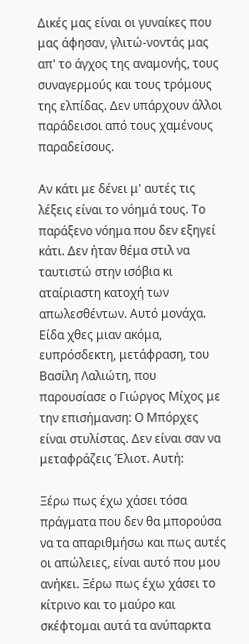Δικές μας είναι οι γυναίκες που μας άφησαν, γλιτώ-νοντάς μας απ' το άγχος της αναμονής, τους συναγερμούς και τους τρόμους της ελπίδας. Δεν υπάρχουν άλλοι παράδεισοι από τους χαμένους παραδείσους.

Αν κάτι με δένει μ' αυτές τις λέξεις είναι το νόημά τους. Το παράξενο νόημα που δεν εξηγεί κάτι. Δεν ήταν θέμα στιλ να ταυτιστώ στην ισόβια κι αταίριαστη κατοχή των απωλεσθέντων. Αυτό μονάχα. Είδα χθες μιαν ακόμα, ευπρόσδεκτη, μετάφραση, του Βασίλη Λαλιώτη, που παρουσίασε ο Γιώργος Μίχος με την επισήμανση: Ο Μπόρχες είναι στυλίστας. Δεν είναι σαν να μεταφράζεις Έλιοτ. Αυτή:

Ξέρω πως έχω χάσει τόσα πράγματα που δεν θα μπορούσα να τα απαριθμήσω και πως αυτές οι απώλειες, είναι αυτό που μου ανήκει. Ξέρω πως έχω χάσει το κίτρινο και το μαύρο και σκέφτομαι αυτά τα ανύπαρκτα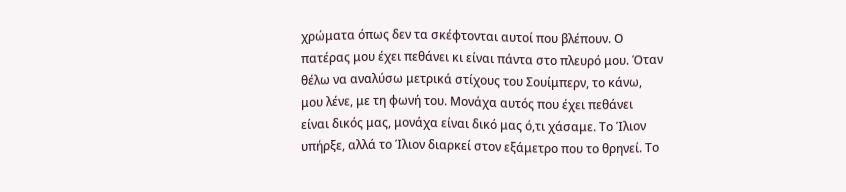χρώματα όπως δεν τα σκέφτονται αυτοί που βλέπουν. Ο πατέρας μου έχει πεθάνει κι είναι πάντα στο πλευρό μου. Όταν θέλω να αναλύσω μετρικά στίχους του Σουίμπερν, το κάνω, μου λένε, με τη φωνή του. Μονάχα αυτός που έχει πεθάνει είναι δικός μας, μονάχα είναι δικό μας ό,τι χάσαμε. Το Ίλιον υπήρξε, αλλά το Ίλιον διαρκεί στον εξάμετρο που το θρηνεί. Το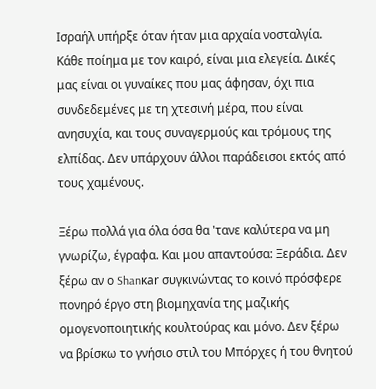Ισραήλ υπήρξε όταν ήταν μια αρχαία νοσταλγία. Κάθε ποίημα με τον καιρό, είναι μια ελεγεία. Δικές μας είναι οι γυναίκες που μας άφησαν, όχι πια συνδεδεμένες με τη χτεσινή μέρα, που είναι ανησυχία, και τους συναγερμούς και τρόμους της ελπίδας. Δεν υπάρχουν άλλοι παράδεισοι εκτός από τους χαμένους.

Ξέρω πολλά για όλα όσα θα 'τανε καλύτερα να μη γνωρίζω, έγραφα. Και μου απαντούσα: Ξεράδια. Δεν ξέρω αν ο Shanκar συγκινώντας το κοινό πρόσφερε πονηρό έργο στη βιομηχανία της μαζικής ομογενοποιητικής κουλτούρας και μόνο. Δεν ξέρω να βρίσκω το γνήσιο στιλ του Μπόρχες ή του θνητού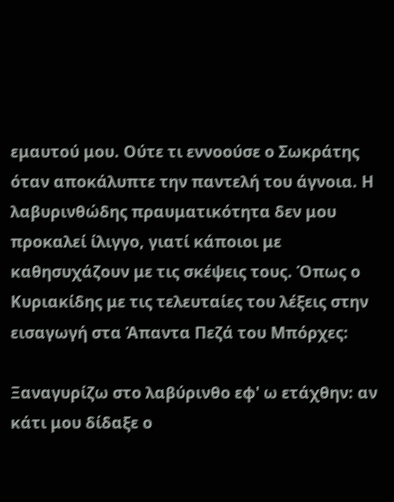εμαυτού μου. Ούτε τι εννοούσε ο Σωκράτης όταν αποκάλυπτε την παντελή του άγνοια. Η λαβυρινθώδης πραυματικότητα δεν μου προκαλεί ίλιγγο, γιατί κάποιοι με καθησυχάζουν με τις σκέψεις τους. Όπως ο Κυριακίδης με τις τελευταίες του λέξεις στην εισαγωγή στα Άπαντα Πεζά του Μπόρχες:

Ξαναγυρίζω στο λαβύρινθο εφ' ω ετάχθην: αν κάτι μου δίδαξε ο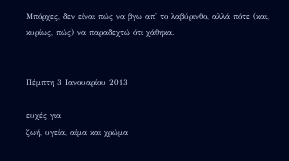Μπόρχες, δεν είναι πώς να βγω απ' το λαβύρινθο, αλλά πότε (και, κυρίως, πώς) να παραδεχτώ ότι χάθηκα.


Πέμπτη 3 Ιανουαρίου 2013

ευχές για
ζωή, υγεία, αίμα και χρώμα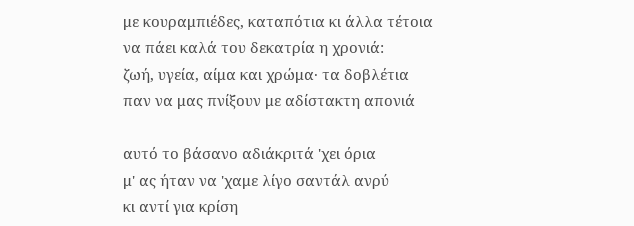με κουραμπιέδες, καταπότια κι άλλα τέτοια
να πάει καλά του δεκατρία η χρονιά:
ζωή, υγεία, αίμα και χρώμα· τα δοβλέτια
παν να μας πνίξουν με αδίστακτη απονιά

αυτό το βάσανο αδιάκριτά 'χει όρια
μ' ας ήταν να 'χαμε λίγο σαντάλ ανρύ
κι αντί για κρίση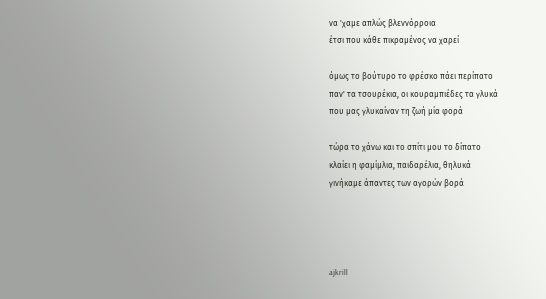να 'χαμε απλώς βλεννόρροια
έτσι που κάθε πικραμένος να χαρεί

όμως το βούτυρο το φρέσκο πάει περίπατο
παν' τα τσουρέκια, οι κουραμπιέδες τα γλυκά
που μας γλυκαίναν τη ζωή μία φορά

τώρα το χάνω και το σπίτι μου το δίπατο
κλαίει η φαμίμλια, παιδαρέλια, θηλυκά
γινήκαμε άπαντες των αγορών βορά




ajkrill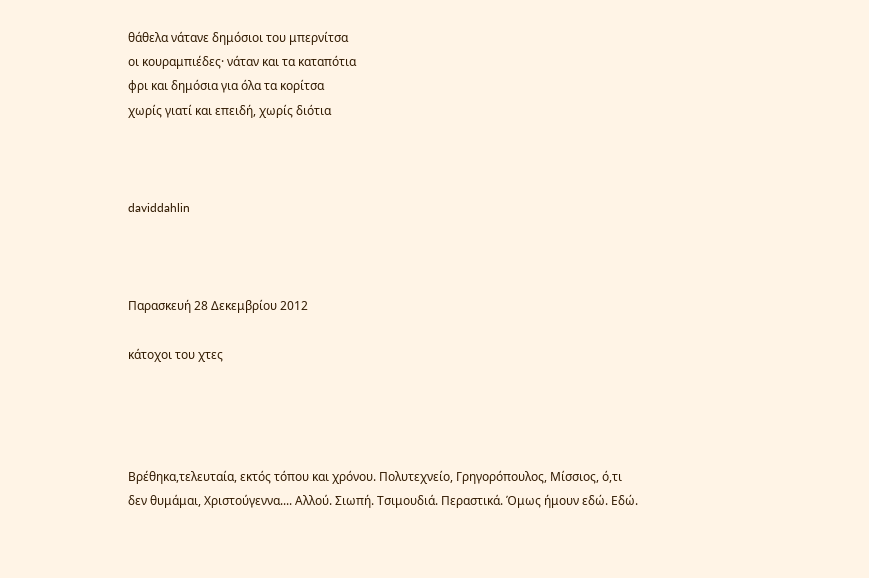θάθελα νάτανε δημόσιοι του μπερνίτσα
οι κουραμπιέδες· νάταν και τα καταπότια
φρι και δημόσια για όλα τα κορίτσα
χωρίς γιατί και επειδή, χωρίς διότια



daviddahlin



Παρασκευή 28 Δεκεμβρίου 2012

κάτοχοι του χτες




Βρέθηκα,τελευταία, εκτός τόπου και χρόνου. Πολυτεχνείο, Γρηγορόπουλος, Μίσσιος, ό,τι δεν θυμάμαι, Χριστούγεννα.... Αλλού. Σιωπή. Τσιμουδιά. Περαστικά. Όμως ήμουν εδώ. Εδώ.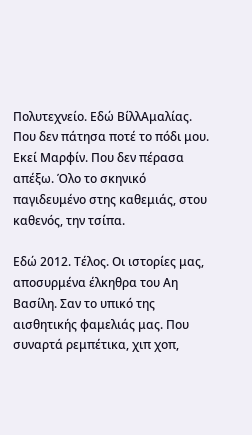Πολυτεχνείο. Εδώ ΒίλλΑμαλίας. Που δεν πάτησα ποτέ το πόδι μου. Εκεί Μαρφίν. Που δεν πέρασα απέξω. Όλο το σκηνικό παγιδευμένο στης καθεμιάς, στου καθενός, την τσίπα.

Εδώ 2012. Τέλος. Οι ιστορίες μας, αποσυρμένα έλκηθρα του Αη Βασίλη. Σαν το υπικό της αισθητικής φαμελιάς μας. Που συναρτά ρεμπέτικα, χιπ χοπ,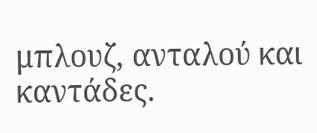μπλουζ, ανταλού και καντάδες.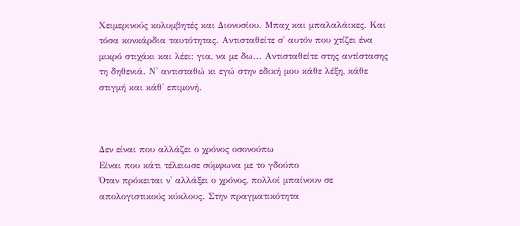Χειμερινούς κολυμβητές και Διονυσίου. Μπαχ και μπαλαλάικες. Και τόσα κονκάρδια ταυτότητας. Αντισταθείτε σ' αυτόν που χτίζει ένα μικρό στιχάκι και λέει: για, να με δω... Αντισταθείτε στης αντίστασης τη δηθενιά. Ν' αντισταθώ κι εγώ στην εδική μου κάθε λέξη, κάθε στιγμή και κάθ' επιμονή.



Δεν είναι που αλλάζει ο χρόνος οσονούπω
Είναι που κάτι τέλειωσε σύμφωνα με το γδούπο
Όταν πρόκειται ν' αλλάξει ο χρόνος, πολλοί μπαίνουν σε απολογιστικούς κύκλους. Στην πραγματικότητα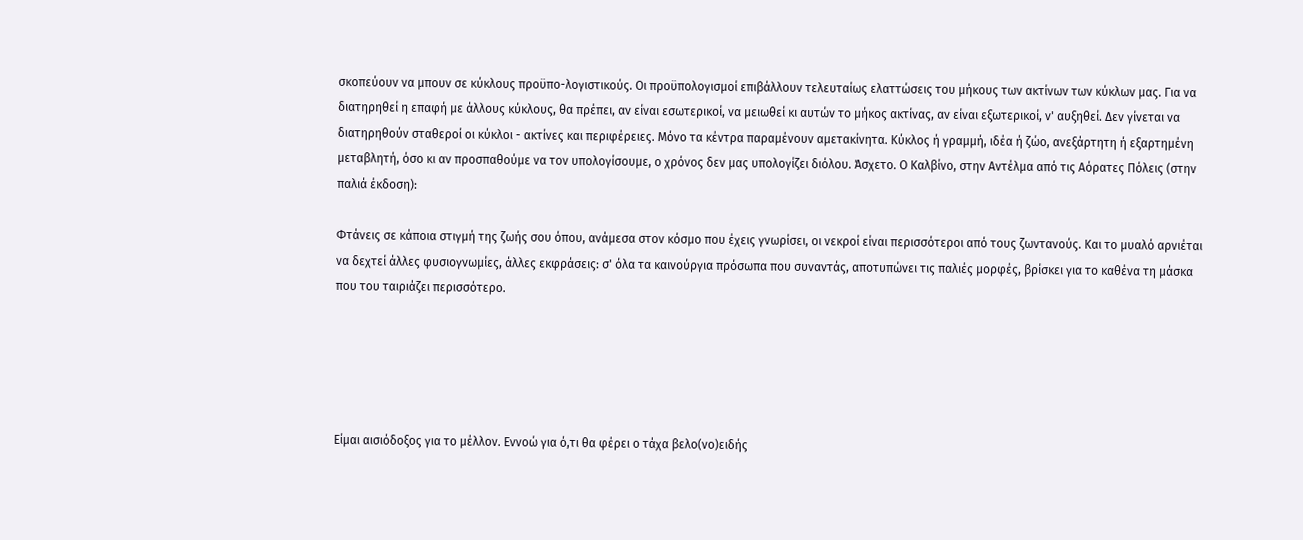σκοπεύουν να μπουν σε κύκλους προϋπο-λογιστικούς. Οι προϋπολογισμοί επιβάλλουν τελευταίως ελαττώσεις του μήκους των ακτίνων των κύκλων μας. Για να διατηρηθεί η επαφή με άλλους κύκλους, θα πρέπει, αν είναι εσωτερικοί, να μειωθεί κι αυτών το μήκος ακτίνας, αν είναι εξωτερικοί, ν' αυξηθεί. Δεν γίνεται να διατηρηθούν σταθεροί οι κύκλοι - ακτίνες και περιφέρειες. Μόνο τα κέντρα παραμένουν αμετακίνητα. Κύκλος ή γραμμή, ιδέα ή ζώο, ανεξάρτητη ή εξαρτημένη μεταβλητή, όσο κι αν προσπαθούμε να τον υπολογίσουμε, ο χρόνος δεν μας υπολογίζει διόλου. Άσχετο. Ο Καλβίνο, στην Αντέλμα από τις Αόρατες Πόλεις (στην παλιά έκδοση):

Φτάνεις σε κάποια στιγμή της ζωής σου όπου, ανάμεσα στον κόσμο που έχεις γνωρίσει, οι νεκροί είναι περισσότεροι από τους ζωντανούς. Και το μυαλό αρνιέται να δεχτεί άλλες φυσιογνωμίες, άλλες εκφράσεις: σ' όλα τα καινούργια πρόσωπα που συναντάς, αποτυπώνει τις παλιές μορφές, βρίσκει για το καθένα τη μάσκα που του ταιριάζει περισσότερο.





Είμαι αισιόδοξος για το μέλλον. Εννοώ για ό,τι θα φέρει ο τάχα βελο(νο)ειδής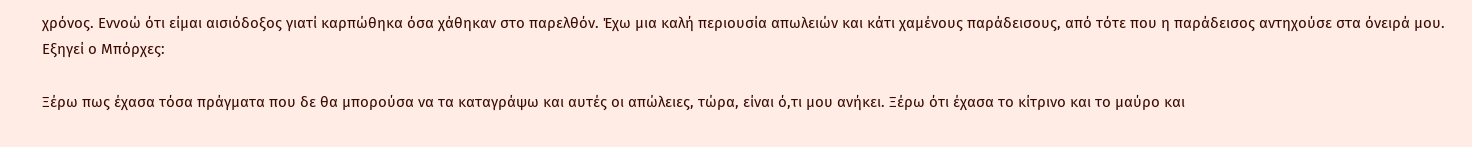χρόνος. Εννοώ ότι είμαι αισιόδοξος γιατί καρπώθηκα όσα χάθηκαν στο παρελθόν. Έχω μια καλή περιουσία απωλειών και κάτι χαμένους παράδεισους, από τότε που η παράδεισος αντηχούσε στα όνειρά μου. Εξηγεί ο Μπόρχες:

Ξέρω πως έχασα τόσα πράγματα που δε θα μπορούσα να τα καταγράψω και αυτές οι απώλειες, τώρα, είναι ό,τι μου ανήκει. Ξέρω ότι έχασα το κίτρινο και το μαύρο και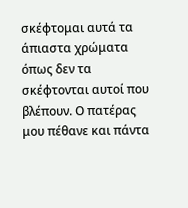σκέφτομαι αυτά τα άπιαστα χρώματα όπως δεν τα σκέφτονται αυτοί που βλέπουν. Ο πατέρας μου πέθανε και πάντα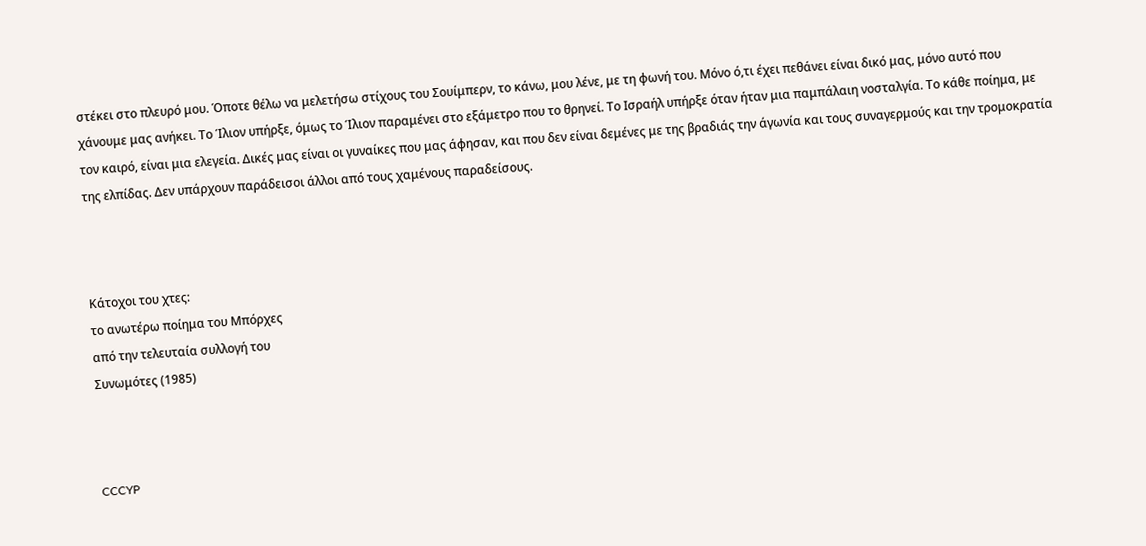στέκει στο πλευρό μου. Όποτε θέλω να μελετήσω στίχους του Σουίμπερν, το κάνω, μου λένε, με τη φωνή του. Μόνο ό,τι έχει πεθάνει είναι δικό μας, μόνο αυτό που χάνουμε μας ανήκει. Το Ίλιον υπήρξε, όμως το Ίλιον παραμένει στο εξάμετρο που το θρηνεί. Το Ισραήλ υπήρξε όταν ήταν μια παμπάλαιη νοσταλγία. Το κάθε ποίημα, με τον καιρό, είναι μια ελεγεία. Δικές μας είναι οι γυναίκες που μας άφησαν, και που δεν είναι δεμένες με της βραδιάς την άγωνία και τους συναγερμούς και την τρομοκρατία της ελπίδας. Δεν υπάρχουν παράδεισοι άλλοι από τους χαμένους παραδείσους.



Κάτοχοι του χτες:
το ανωτέρω ποίημα του Μπόρχες
από την τελευταία συλλογή του
Συνωμότες (1985)



CCCYP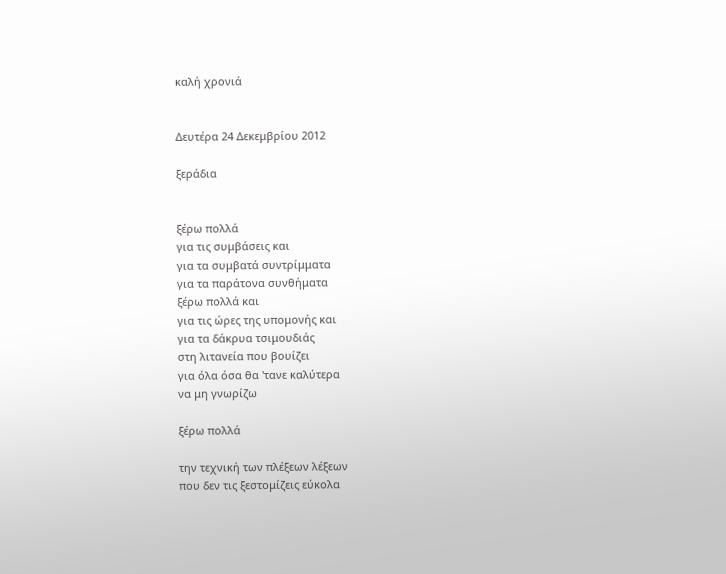καλή χρονιά


Δευτέρα 24 Δεκεμβρίου 2012

ξεράδια


ξέρω πολλά
για τις συμβάσεις και
για τα συμβατά συντρίμματα
για τα παράτονα συνθήματα
ξέρω πολλά και
για τις ώρες της υπομονής και
για τα δάκρυα τσιμουδιάς
στη λιτανεία που βουίζει
για όλα όσα θα 'τανε καλύτερα
να μη γνωρίζω

ξέρω πολλά

την τεχνική των πλέξεων λέξεων
που δεν τις ξεστομίζεις εύκολα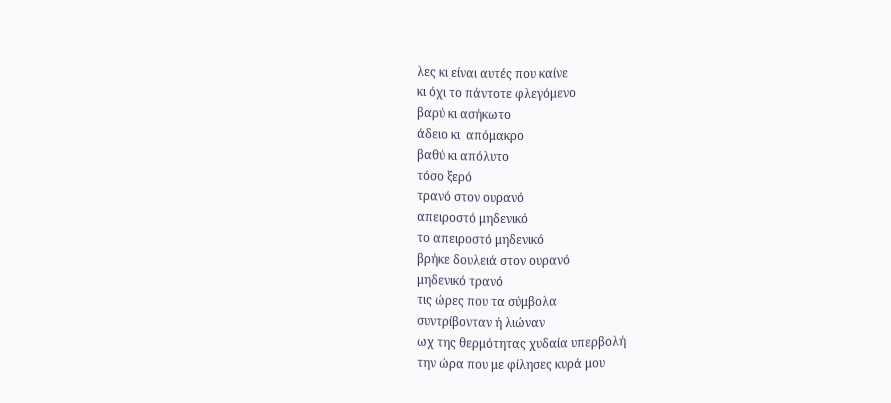λες κι είναι αυτές που καίνε
κι όχι το πάντοτε φλεγόμενο
βαρύ κι ασήκωτο
άδειο κι  απόμακρο
βαθύ κι απόλυτο
τόσο ξερό
τρανό στον ουρανό
απειροστό μηδενικό
το απειροστό μηδενικό
βρήκε δουλειά στον ουρανό
μηδενικό τρανό
τις ώρες που τα σύμβολα
συντρίβονταν ή λιώναν
ωχ της θερμότητας χυδαία υπερβολή
την ώρα που με φίλησες κυρά μου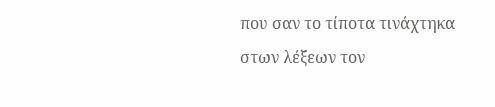που σαν το τίποτα τινάχτηκα
στων λέξεων τον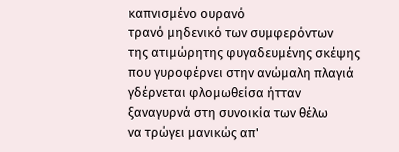καπνισμένο ουρανό
τρανό μηδενικό των συμφερόντων
της ατιμώρητης φυγαδευμένης σκέψης
που γυροφέρνει στην ανώμαλη πλαγιά
γδέρνεται φλομωθείσα ήτταν
ξαναγυρνά στη συνοικία των θέλω
να τρώγει μανικώς απ'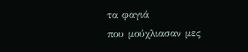τα φαγιά
που μούχλιασαν μες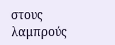στους λαμπρούς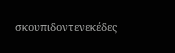σκουπιδοντενεκέδες